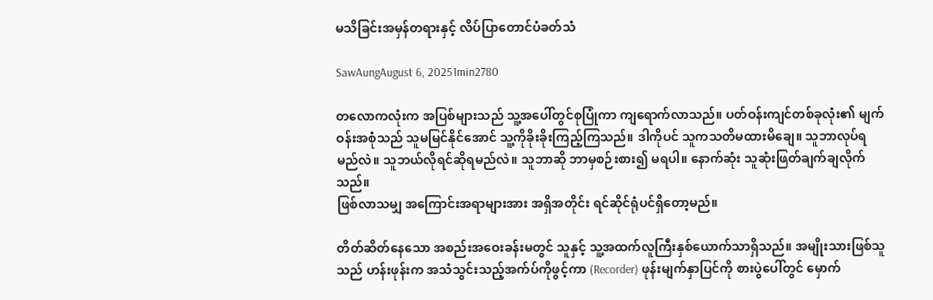မသိခြင်းအမှန်တရားနှင့် လိပ်ပြာတောင်ပံခတ်သံ

SawAungAugust 6, 20251min2780

တလောကလုံးက အပြစ်များသည် သူ့အပေါ်တွင်စုပြုံကာ ကျရောက်လာသည်။ ပတ်ဝန်းကျင်တစ်ခုလုံး၏ မျက်ဝန်းအစုံသည် သူမမြင်နိုင်အောင် သူ့ကိုခိုးခိုးကြည့်ကြသည်။ ဒါကိုပင် သူကသတိမထားမိချေ။ သူဘာလုပ်ရမည်လဲ။ သူဘယ်လိုရင်ဆိုရမည်လဲ။ သူဘာဆို ဘာမှစဉ်းစား၍ မရပါ။ နောက်ဆုံး သူဆုံးဖြတ်ချက်ချလိုက်သည်။
ဖြစ်လာသမျှ အကြောင်းအရာများအား အရှိအတိုင်း ရင်ဆိုင်ရုံပင်ရှိတော့မည်။

တိတ်ဆိတ်နေသော အစည်းအဝေးခန်းမတွင် သူနှင့် သူ့အထက်လူကြီးနှစ်ယောက်သာရှိသည်။ အမျိုးသားဖြစ်သူသည် ဟန်းဖုန်းက အသံသွင်းသည့်အက်ပ်ကိုဖွင့်ကာ (Recorder) ဖုန်းမျက်နှာပြင်ကို စားပွဲပေါ်တွင် မှောက်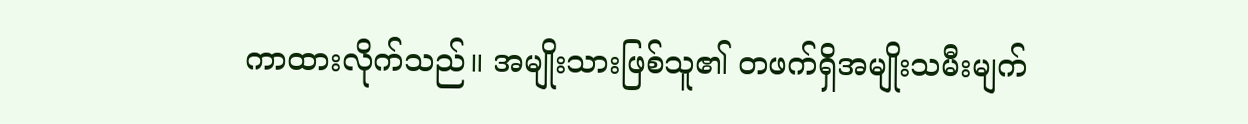ကာထားလိုက်သည်။ အမျိုးသားဖြစ်သူ၏ တဖက်ရှိအမျိုးသမီးမျက်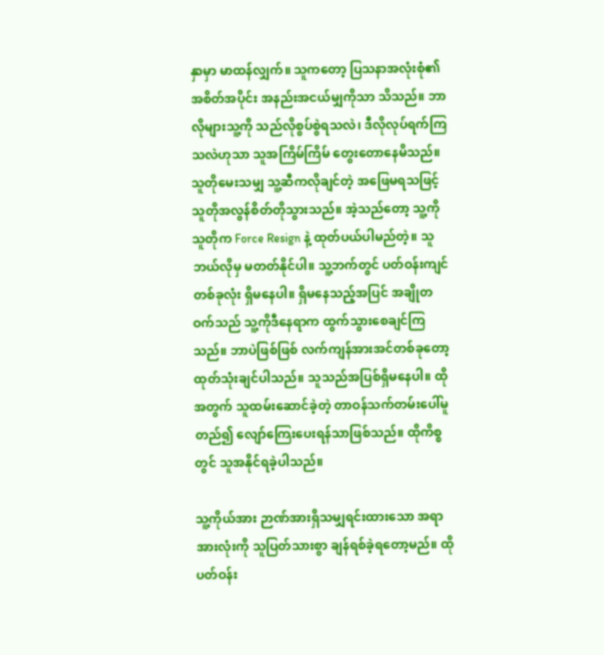နှာမှာ မာထန်လျှက်။ သူကတော့ ပြသနာအလုံးစုံ၏ အစိတ်အပိုင်း အနည်းအငယ်မျှကိုသာ သိသည်။ ဘာလိုများသူ့ကို သည်လိုစွပ်စွဲရသလဲ၊ ဒီလိုလုပ်ရက်ကြသလဲဟုသာ သူအကြိမ်ကြိမ် တွေးတောနေမိသည်။
သူတိုမေးသမျှ သူ့ဆီကလိုချင်တဲ့ အဖြေမရသဖြင့် သူတိုအလွန်စိတ်တိုသွားသည်။ အဲ့သည်တော့ သူ့ကို သူတိုက Force Resign နဲ့ ထုတ်ပယ်ပါမည်တဲ့။ သူဘယ်လိုမှ မတတ်နိုင်ပါ။ သူ့ဘက်တွင် ပတ်ဝန်းကျင်တစ်ခုလုံး ရှိမနေပါ။ ရှိမနေသည့်အပြင် အချိုတဝက်သည် သူ့ကိုဒီနေရာက ထွက်သွားစေချင်ကြသည်။ ဘာပဲဖြစ်ဖြစ် လက်ကျန်အားအင်တစ်ခုတော့ ထုတ်သုံးချင်ပါသည်။ သူသည်အပြစ်ရှိမနေပါ။ ထိုအတွက် သူထမ်းဆောင်ခဲ့တဲ့ တာဝန်သက်တမ်းပေါ်မူတည်၍ လျော်ကြေးပေးရန်သာဖြစ်သည်။ ထိုကိစ္စတွင် သူအနိုင်ရခဲ့ပါသည်။

သူ့ကိုယ်အား ဉာဏ်အားရှိသမျှရင်းထားသော အရာအားလုံးကို သူပြတ်သားစွာ ချန်ရစ်ခဲ့ရတော့မည်။ ထိုပတ်ဝန်း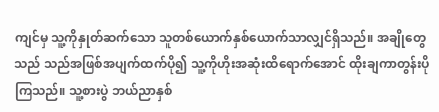ကျင်မှ သူ့ကိုနှုတ်ဆက်သော သူတစ်ယောက်နှစ်ယောက်သာလျှင်ရှိသည်။ အချိုတွေသည် သည်အဖြစ်အပျက်ထက်ပို၍ သူ့ကိုဟိုးအဆုံးထိရောက်အောင် ထိုးချကာတွန်းပိုကြသည်။ သူ့စားပွဲ ဘယ်ညာနှစ်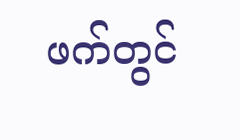ဖက်တွင်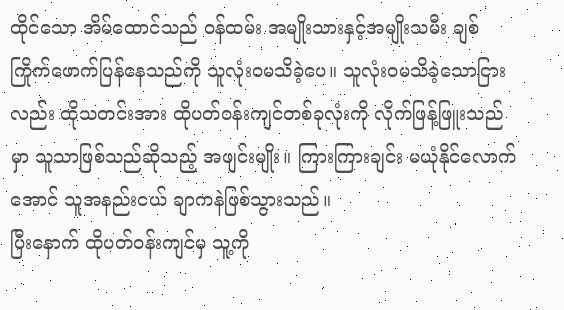ထိုင်သော အိမ်ထောင်သည် ဝန်ထမ်း အမျိုးသားနှင့်အမျိုးသမီး ချစ်ကြိုက်ဖောက်ပြန်နေသည်ကို သူလုံးဝမသိခဲ့ပေ။ သူလုံးဝမသိခဲ့သောငြားလည်း ထိုသတင်းအား ထိုပတ်ဝန်းကျင်တစ်ခုလုံးကို လိုက်ဖြန့်ဖြူးသည်မှာ သူသာဖြစ်သည်ဆိုသည့် အဖျင်းမျိုး။ ကြားကြားချင်း မယုံနိုင်လောက်အောင် သူအနည်းငယ် ချာကနဲဖြစ်သွားသည်။
ပြီးနောက် ထိုပတ်ဝန်းကျင်မှ သူ့ကို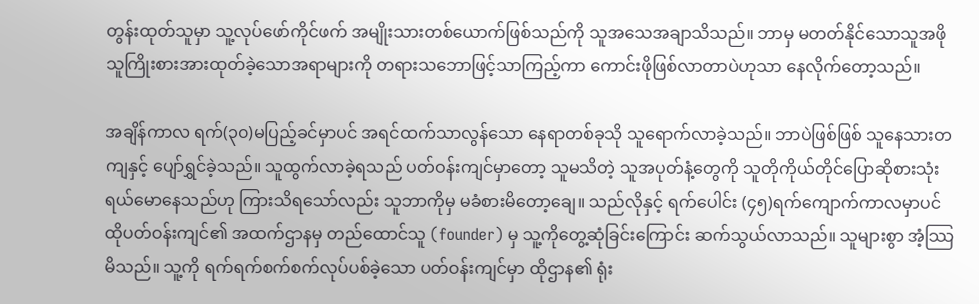တွန်းထုတ်သူမှာ သူ့လုပ်ဖော်ကိုင်ဖက် အမျိုးသားတစ်ယောက်ဖြစ်သည်ကို သူအသေအချာသိသည်။ ဘာမှ မတတ်နိုင်သောသူအဖို သူကြိုးစားအားထုတ်ခဲ့သောအရာများကို တရားသဘောဖြင့်သာကြည့်ကာ ကောင်းဖိုဖြစ်လာတာပဲဟုသာ နေလိုက်တော့သည်။

အချိန်ကာလ ရက်(၃၀)မပြည့်ခင်မှာပင် အရင်ထက်သာလွန်သော နေရာတစ်ခုသို သူရောက်လာခဲ့သည်။ ဘာပဲဖြစ်ဖြစ် သူနေသားတကျနှင့် ပျော်ရွှင်ခဲ့သည်။ သူထွက်လာခဲ့ရသည် ပတ်ဝန်းကျင်မှာတော့ သူမသိတဲ့ သူအပုတ်နံ့တွေကို သူတိုကိုယ်တိုင်ပြောဆိုစားသုံးရယ်မောနေသည်ဟု ကြားသိရသော်လည်း သူဘာကိုမှ မခံစားမိတော့ချေ။ သည်လိုနှင့် ရက်ပေါင်း (၄၅)ရက်ကျောက်ကာလမှာပင် ထိုပတ်ဝန်းကျင်၏ အထက်ဌာနမှ တည်ထောင်သူ (founder) မှ သူ့ကိုတွေ့ဆုံခြင်းကြောင်း ဆက်သွယ်လာသည်။ သူများစွာ အံ့ဿြမိသည်။ သူ့ကို ရက်ရက်စက်စက်လုပ်ပစ်ခဲ့သော ပတ်ဝန်းကျင်မှာ ထိုဌာန၏ ရုံး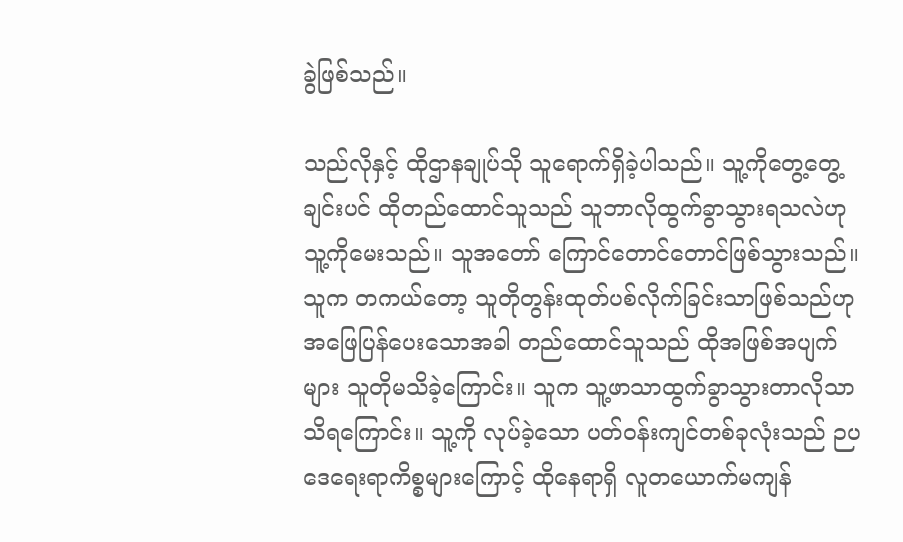ခွဲဖြစ်သည်။

သည်လိုနှင့် ထိုဌာနချုပ်သို သူရောက်ရှိခဲ့ပါသည်။ သူ့ကိုတွေ့တွေ့ချင်းပင် ထိုတည်ထောင်သူသည် သူဘာလိုထွက်ခွာသွားရသလဲဟု သူ့ကိုမေးသည်။ သူအတော် ကြောင်တောင်တောင်ဖြစ်သွားသည်။ သူက တကယ်တော့ သူတိုတွန်းထုတ်ပစ်လိုက်ခြင်းသာဖြစ်သည်ဟု အဖြေပြန်ပေးသောအခါ တည်ထောင်သူသည် ထိုအဖြစ်အပျက်များ သူတိုမသိခဲ့ကြောင်း။ သူက သူ့ဖာသာထွက်ခွာသွားတာလိုသာ သိရကြောင်း။ သူ့ကို လုပ်ခဲ့သော ပတ်ဝန်းကျင်တစ်ခုလုံးသည် ဉပဒေရေးရာကိစ္စများကြောင့် ထိုနေရာရှိ လူတယောက်မကျန်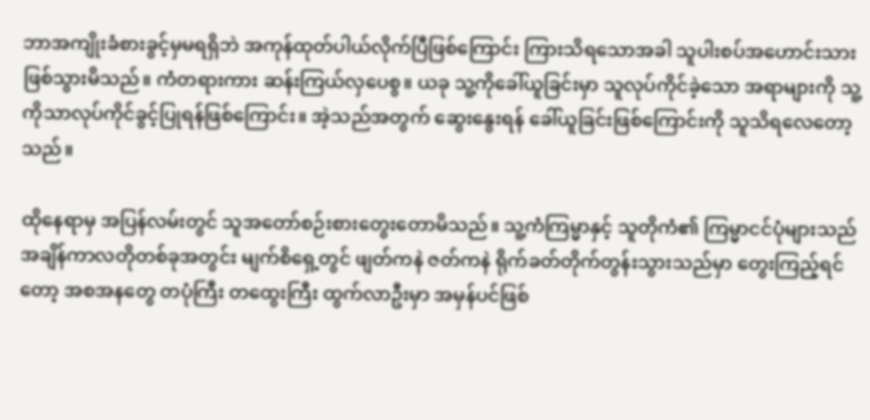ဘာအကျိုးခံစားခွင့်မှမရရှိဘဲ အကုန်ထုတ်ပါယ်လိုက်ပြီဖြစ်ကြောင်း ကြားသိရသောအခါ သူပါးစပ်အဟောင်းသား ဖြစ်သွားမိသည်။ ကံတရားကား ဆန်းကြယ်လှပေစွ။ ယခု သူ့ကိုခေါ်ယူခြင်းမှာ သူလုပ်ကိုင်ခဲ့သော အရာများကို သူ့ကိုသာလုပ်ကိုင်ခွင့်ပြုရန်ဖြစ်ကြောင်း။ အဲ့သည်အတွက် ဆွေးနွေးရန် ခေါ်ယူခြင်းဖြစ်ကြောင်းကို သူသိရလေတော့သည်။

ထိုနေရာမှ အပြန်လမ်းတွင် သူအတော်စဉ်းစားတွေးတောမိသည်။ သူ့ကံကြမ္မာနှင့် သူတိုကံ၏ ကြမ္မာငင်ပုံများသည် အချိန်ကာလတိုတစ်ခုအတွင်း မျက်စိရှေ့တွင် ဖျတ်ကနဲ ဇတ်ကနဲ ရိုက်ခတ်တိုက်တွန်းသွားသည်မှာ တွေးကြည့်ရင်တော့ အစအနတွေ တပုံကြီး တထွေးကြီး ထွက်လာဦးမှာ အမှန်ပင်ဖြစ်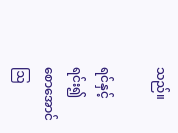သည်။

ရင်နှင့်ရင်း၍
စောအောင်
ဩ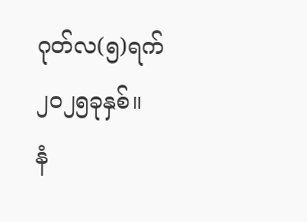ဂုတ်လ(၅)ရက် ၂၀၂၅ခုနှစ်။
နံ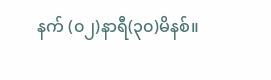နက် (၀၂)နာရီ(၃၀)မိနစ်။